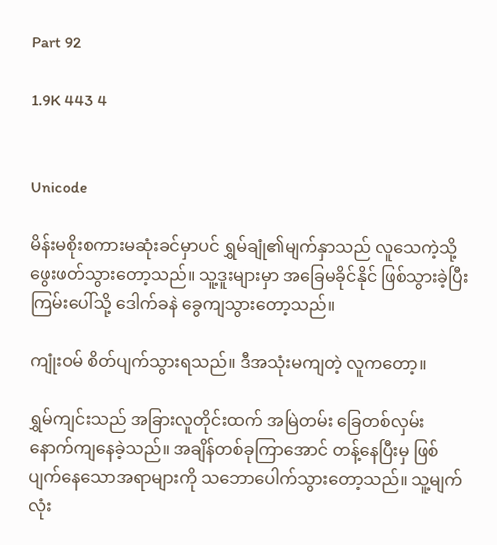Part 92

1.9K 443 4


Unicode

မိန်းမစိုးစကားမဆုံးခင်မှာပင် ရွှမ်ချုံ၏မျက်နှာသည် လူသေကဲ့သို့ ဖွေးဖတ်သွားတော့သည်။ သူ့ဒူးများမှာ အခြေမခိုင်နိုင် ဖြစ်သွားခဲ့ပြီး ကြမ်းပေါ်သို့ ဒေါက်ခနဲ ခွေကျသွားတော့သည်။

ကျုံးဝမ် စိတ်ပျက်သွားရသည်။ ဒီအသုံးမကျတဲ့ လူကတော့။

ရွှမ်ကျင်းသည် အခြားလူတိုင်းထက် အမြဲတမ်း ခြေတစ်လှမ်း နောက်ကျနေခဲ့သည်။ အချိန်တစ်ခုကြာအောင် တန့်နေပြီးမှ ဖြစ်ပျက်နေသောအရာများကို သဘောပေါက်သွားတော့သည်။ သူ့မျက်လုံး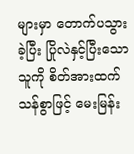များမှာ တောက်ပသွားခဲ့ပြီး ပြိုလဲနှင့်ပြီးသောသူကို စိတ်အားထက်သန်စွာဖြင့် မေးမြန်း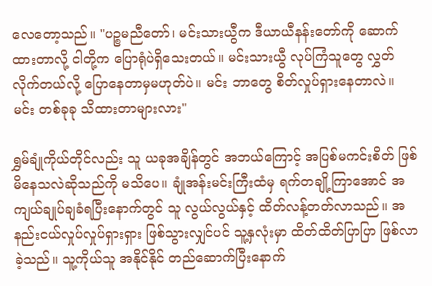လေတော့သည်။ "ပဉ္စမညီတော်၊ မင်းသားယွီက ဒီယာယီနန်းတော်ကို ဆောက်ထားတာလို့ ငါတို့က ပြောရုံပဲရှိသေးတယ်။ မင်းသားယွီ လုပ်ကြံသူတွေ လွှတ်လိုက်တယ်လို့ ပြောနေတာမှမဟုတ်ပဲ။ မင်း ဘာတွေ စိတ်လှုပ်ရှားနေတာလဲ။ မင်း တစ်ခုခု သိထားတာများလား"

ရွှမ်ချုံကိုယ်တိုင်လည်း သူ ယခုအချိန်တွင် အဘယ်ကြောင့် အပြစ်မကင်းစိတ် ဖြစ်မိနေသလဲဆိုသည်ကို မသိပေ။ ချုံအန်းမင်းကြီးထံမှ ရက်တချို့ကြာအောင် အကျယ်ချုပ်ချခံရပြီးနောက်တွင် သူ လွယ်လွယ်နှင့် ထိတ်လန့်တတ်လာသည်။ အနည်းငယ်လှုပ်လှုပ်ရှားရှား ဖြစ်သွားလျှင်ပင် သူ့နှလုံးမှာ ထိတ်ထိတ်ပြာပြာ ဖြစ်လာခဲ့သည်။ သူ့ကိုယ်သူ အနိုင်နိုင် တည်ဆောက်ပြီးနောက်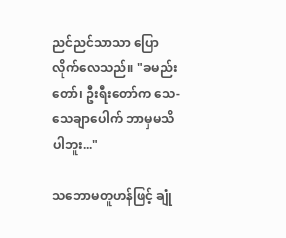ညင်ညင်သာသာ ပြောလိုက်လေသည်။ "ခမည်းတော်၊ ဦးရီးတော်က သေ-သေချာပေါက် ဘာမှမသိပါဘူး..."

သဘောမတူဟန်ဖြင့် ချုံ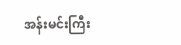အန်းမင်းကြီး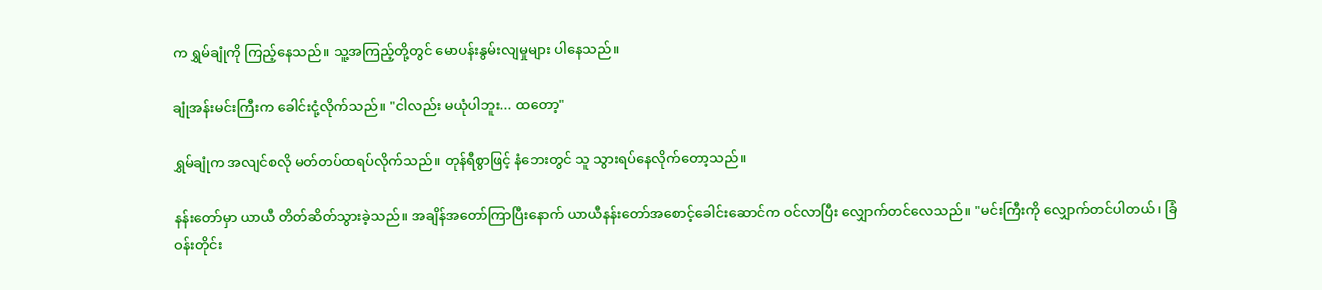က ရွှမ်ချုံကို ကြည့်နေသည်။ သူ့အကြည့်တို့တွင် မောပန်းနွမ်းလျမှုများ ပါနေသည်။

ချုံအန်းမင်းကြီးက ခေါင်းငုံ့လိုက်သည်။ "ငါလည်း မယုံပါဘူး... ထတော့"

ရွှမ်ချုံက အလျင်စလို မတ်တပ်ထရပ်လိုက်သည်။ တုန်ရီစွာဖြင့် နံဘေးတွင် သူ သွားရပ်နေလိုက်တော့သည်။

နန်းတော်မှာ ယာယီ တိတ်ဆိတ်သွားခဲ့သည်။ အချိန်အတော်ကြာပြီးနောက် ယာယီနန်းတော်အစောင့်ခေါင်းဆောင်က ဝင်လာပြီး လျှောက်တင်လေသည်။ "မင်းကြီးကို လျှောက်တင်ပါတယ်၊ ခြံဝန်းတိုင်း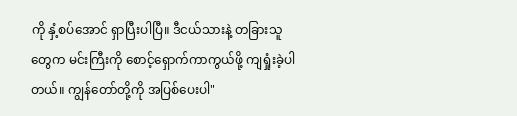ကို နှံ့စပ်အောင် ရှာပြီးပါပြီ။ ဒီငယ်သားနဲ့ တခြားသူတွေက မင်းကြီးကို စောင့်ရှောက်ကာကွယ်ဖို့ ကျရှုံးခဲ့ပါတယ်။ ကျွန်တော်တို့ကို အပြစ်ပေးပါ"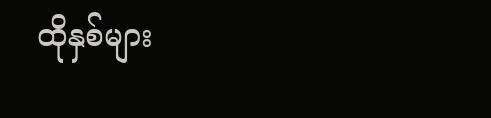ထိုနှစ်များ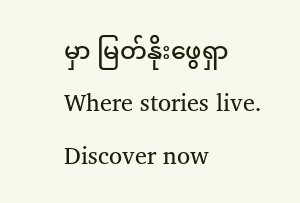မှာ မြတ်နိုးဖွေရှာWhere stories live. Discover now